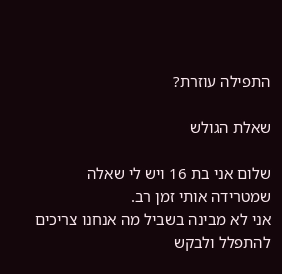התפילה עוזרת?

שאלת הגולש

שלום אני בת 16 ויש לי שאלה שמטרידה אותי זמן רב.
אני לא מבינה בשביל מה אנחנו צריכים להתפלל ולבקש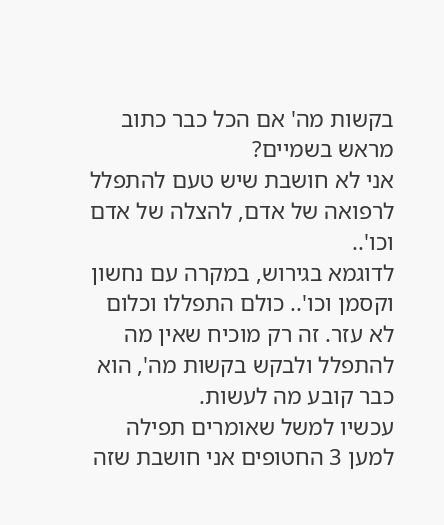בקשות מה' אם הכל כבר כתוב מראש בשמיים?
אני לא חושבת שיש טעם להתפלל לרפואה של אדם, להצלה של אדם וכו'..
לדוגמא בגירוש, במקרה עם נחשון וקסמן וכו'.. כולם התפללו וכלום לא עזר. זה רק מוכיח שאין מה להתפלל ולבקש בקשות מה', הוא כבר קובע מה לעשות.
עכשיו למשל שאומרים תפילה למען 3 החטופים אני חושבת שזה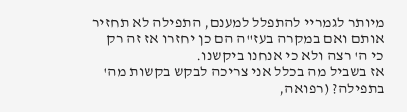מיותר לגמריי להתפלל למענם, התפילה לא תחזיר אותם ואם במקרה בעז"ה הם כן יחזרו אז זה רק כי ה' רצה ולא כי אנחנו ביקשנו.
אז בשביל מה בכלל אני צריכה לבקש בקשות מה' בתפילה? (רפואה,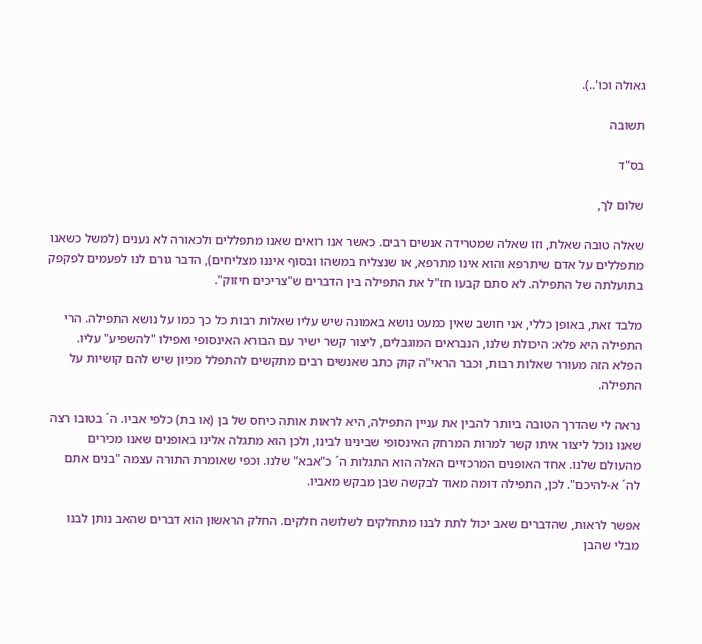גאולה וכו'..).

תשובה

בס"ד

שלום לך,

שאלה טובה שאלת, וזו שאלה שמטרידה אנשים רבים. כאשר אנו רואים שאנו מתפללים ולכאורה לא נענים (למשל כשאנו מתפללים על אדם שיתרפא והוא אינו מתרפא, או שנצליח במשהו ובסוף איננו מצליחים), הדבר גורם לנו לפעמים לפקפק בתועלתה של התפילה. לא סתם קבעו חז"ל את התפילה בין הדברים ש"צריכים חיזוק".

מלבד זאת, באופן כללי, אני חושב שאין כמעט נושא באמונה שיש עליו שאלות רבות כל כך כמו על נושא התפילה. הרי התפילה היא פלא: היכולת שלנו, הנבראים המוגבלים, ליצור קשר ישיר עם הבורא האינסופי ואפילו "להשפיע" עליו. הפלא הזה מעורר שאלות רבות, וכבר הראי"ה קוק כתב שאנשים רבים מתקשים להתפלל מכיון שיש להם קושיות על התפילה.

נראה לי שהדרך הטובה ביותר להבין את עניין התפילה, היא לראות אותה כיחס של בן (או בת) כלפי אביו. ה´ בטובו רצה שאנו נוכל ליצור איתו קשר למרות המרחק האינסופי שבינינו לבינו, ולכן הוא מתגלה אלינו באופנים שאנו מכירים מהעולם שלנו. אחד האופנים המרכזיים האלה הוא התגלות ה´ כ"אבא" שלנו. וכפי שאומרת התורה עצמה "בנים אתם לה´ א-להיכם". לכן, התפילה דומה מאוד לבקשה שבן מבקש מאביו.

אפשר לראות, שהדברים שאב יכול לתת לבנו מתחלקים לשלושה חלקים. החלק הראשון הוא דברים שהאב נותן לבנו מבלי שהבן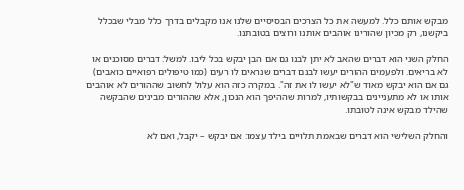מבקש אותם כלל. למעשה את כל הצרכים הבסיסיים שלנו אנו מקבלים בדרך כלל מבלי שבכלל ביקשנו, רק מכיון שהורינו אוהבים אותנו ורוצים בטובתנו.

החלק השני הוא דברים שהאב לא יתן לבנו גם אם הבן יבקש בכל ליבו. למשל: דברים מסוכנים או לא בריאים. ולפעמים ההורים יעשו לבנם דברים שנראים לו רעים (כמו טיפולים רפואיים כואבים) גם אם הוא יבקש מאוד ש"לא יעשו לו את זה". במקרה כזה הוא עלול לחשוב שההורים לא אוהבים אותו או לא מתעניינים בבקשותיו, למרות שההיפך הוא הנכון, אלא שההורים מבינים שהבקשה שהילד מבקש אינה לטובתו.

והחלק השלישי הוא דברים שבאמת תלויים בילד עצמו: אם יבקש – יקבל, ואם לא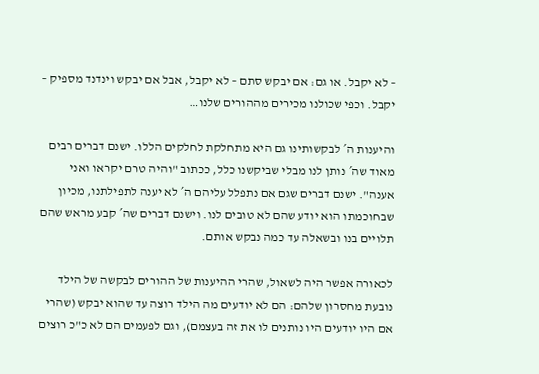– לא יקבל. או גם: אם יבקש סתם – לא יקבל, אבל אם יבקש וינדנד מספיק – יקבל. וכפי שכולנו מכירים מההורים שלנו…

והיענות ה´ לבקשותינו גם היא מתחלקת לחלקים הללו. ישנם דברים רבים מאוד שה´ נותן לנו מבלי שביקשנו כלל, ככתוב "והיה טרם יקראו ואני אענה". ישנם דברים שגם אם נתפלל עליהם ה´ לא יענה לתפילתנו, מכיון שבחוכמתו הוא יודע שהם לא טובים לנו. וישנם דברים שה´ קבע מראש שהם תלויים בנו ובשאלה עד כמה נבקש אותם.

לכאורה אפשר היה לשאול, שהרי ההיענות של ההורים לבקשה של הילד נובעת מחסרון שלהם: הם לא יודעים מה הילד רוצה עד שהוא יבקש (שהרי אם היו יודעים היו נותנים לו את זה בעצמם), וגם לפעמים הם לא כ"כ רוצים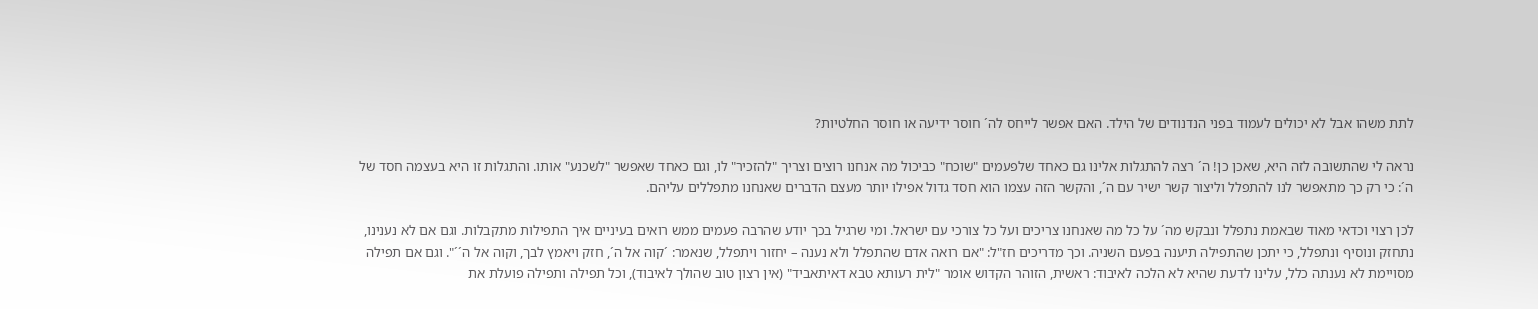לתת משהו אבל לא יכולים לעמוד בפני הנדנודים של הילד. האם אפשר לייחס לה´ חוסר ידיעה או חוסר החלטיות?

נראה לי שהתשובה לזה היא, שאכן כן! ה´ רצה להתגלות אלינו גם כאחד שלפעמים "שוכח" כביכול מה אנחנו רוצים וצריך "להזכיר" לו, וגם כאחד שאפשר "לשכנע" אותו. והתגלות זו היא בעצמה חסד של ה´: כי רק כך מתאפשר לנו להתפלל וליצור קשר ישיר עם ה´, והקשר הזה עצמו הוא חסד גדול אפילו יותר מעצם הדברים שאנחנו מתפללים עליהם.

לכן רצוי וכדאי מאוד שבאמת נתפלל ונבקש מה´ על כל מה שאנחנו צריכים ועל כל צורכי עם ישראל. ומי שרגיל בכך יודע שהרבה פעמים ממש רואים בעיניים איך התפילות מתקבלות. וגם אם לא נענינו, נתחזק ונוסיף ונתפלל, כי יתכן שהתפילה תיענה בפעם השניה. וכך מדריכים חז"ל: "אם רואה אדם שהתפלל ולא נענה – יחזור ויתפלל, שנאמר: ´קוה אל ה´, חזק ויאמץ לבך, וקוה אל ה´´". וגם אם תפילה מסויימת לא נענתה כלל, עלינו לדעת שהיא לא הלכה לאיבוד: ראשית, הזוהר הקדוש אומר "לית רעותא טבא דאיתאביד" (אין רצון טוב שהולך לאיבוד), וכל תפילה ותפילה פועלת את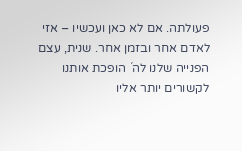פעולתה. אם לא כאן ועכשיו – אזי לאדם אחר ובזמן אחר. שנית, עצם הפנייה שלנו לה´ הופכת אותנו לקשורים יותר אליו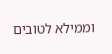וממילא לטובים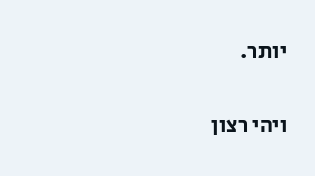יותר.

ויהי רצון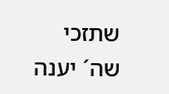שתזכי שה´ יענה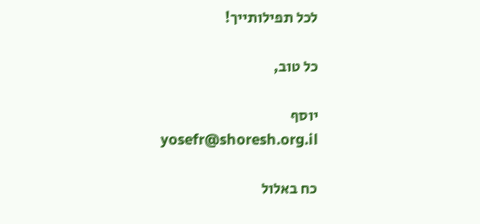לכל תפילותייך!

כל טוב,

יוסף
yosefr@shoresh.org.il

כח באלול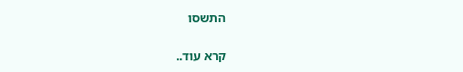התשסו

קרא עוד..